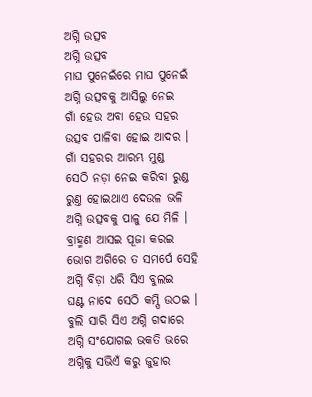ଅଗ୍ନି ଉତ୍ସବ
ଅଗ୍ନି ଉତ୍ସବ
ମାଘ ପୁନେଇଁରେ ମାଘ ପୁନେଇଁ
ଅଗ୍ନି ଉତ୍ସବକୁ ଆସିଲୁ ନେଇ
ଗାଁ ହେଉ ଅବା ହେଉ ସହର
ଉତ୍ସବ ପାଳିବା ହୋଇ ଆଦର ।
ଗାଁ ସହରର ଆରମ୍ଭ ମୁଣ୍ଡ
ସେଠି ନଡ଼ା ନେଇ କରିବା ରୁଣ୍ଡ
ରୁଣ୍ତ ହୋଇଥାଏ ଦେଉଳ ଭଳି
ଅଗ୍ନି ଉତ୍ସବକୁ ପାଳୁ ଯେ ମିଳି ।
ବ୍ରାହ୍ମଣ ଆସଇ ପୂଜା କରଇ
ଭୋଗ ଅଗିରେ ତ ସମର୍ପେ ସେହି
ଅଗ୍ନି ବିଡ଼ା ଧରି ସିଏ ବୁଲଇ
ଘଣ୍ଟ ନାଦେ ସେଠି କମ୍ପି ଉଠଇ ।
ବୁଲି ସାରି ସିଏ ଅଗ୍ନି ଗଦାରେ
ଅଗ୍ନି ସଂଯୋଗଇ ଭକତି ଭରେ
ଅଗ୍ନିକୁ ସଭିଏଁ କରୁ ଜୁହାର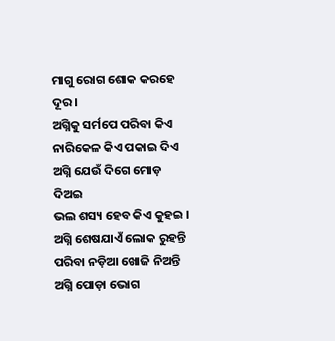ମାଗୁ ରୋଗ ଶୋକ କରହେ ଦୂର ।
ଅଗ୍ନିକୁ ସର୍ମପେ ପରିବା କିଏ
ନାରିକେଳ କିଏ ପକାଇ ଦିଏ
ଅଗ୍ନି ଯେଉଁ ଦିଗେ ମୋଡ଼ ଦିଅଇ
ଭଲ ଶସ୍ୟ ହେବ କିଏ କୁହଇ ।
ଅଗ୍ନି ଶେଷଯାଏଁ ଲୋକ ରୁହନ୍ତି
ପରିବା ନଡ଼ିଆ ଖୋଜି ନିଅନ୍ତି
ଅଗ୍ନି ପୋଡ଼ା ଭୋଗ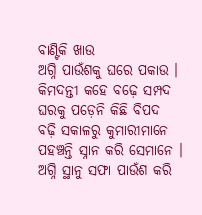ବାଣ୍ଟିକି ଖାଉ
ଅଗ୍ନି ପାଉଁଶକୁ ଘରେ ପକାଉ ।
କିମଦନ୍ତୀ କହେ ବଢ଼େ ସମ୍ପଦ
ଘରକୁ ପଡ଼େନି କିଛି ବିପଦ
ବଢ଼ି ସକାଳରୁ କୁମାରୀମାନେ
ପହଞ୍ଚନ୍ତି ସ୍ନାନ କରି ସେମାନେ ।
ଅଗ୍ନି ସ୍ଥାନୁ ସଫା ପାଉଁଶ କରି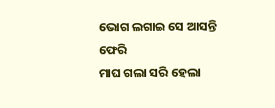ଭୋଗ ଲଗାଇ ସେ ଆସନ୍ତି ଫେରି
ମାଘ ଗଲା ସରି ହେଲା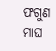ଫଗୁଣ
ମାଘ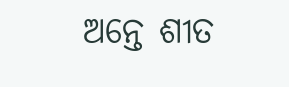ଅନ୍ତେ ଶୀତ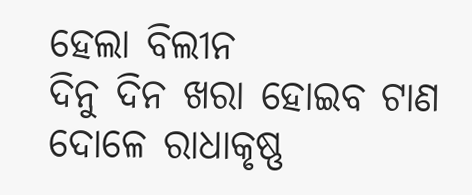ହେଲା ବିଲୀନ
ଦିନୁ ଦିନ ଖରା ହୋଇବ ଟାଣ
ଦୋଳେ ରାଧାକୃଷ୍ଣ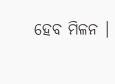ହେବ ମିଳନ ।